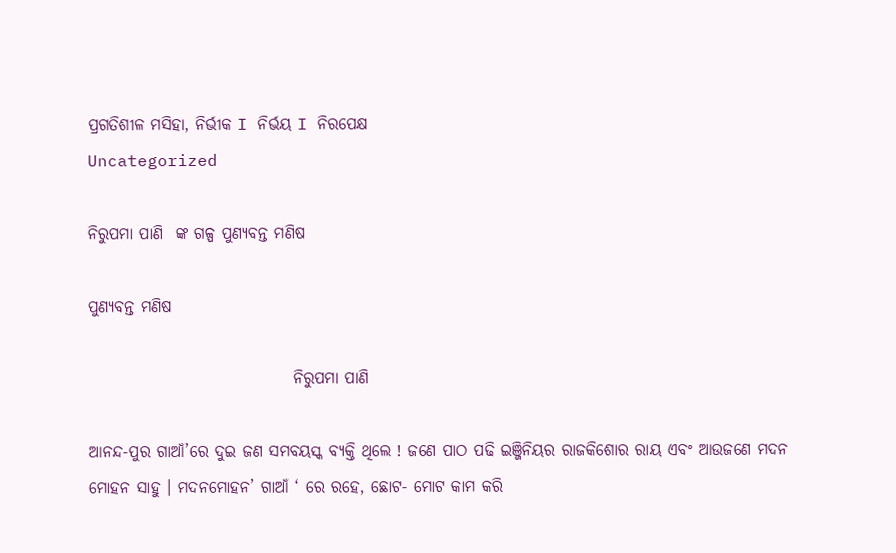ପ୍ରଗତିଶୀଳ ମସିହା, ନିର୍ଭୀକ I ନିର୍ଭୟ I ନିରପେକ୍ଷ
Uncategorized

ନିରୁପମା ପାଣି  ଙ୍କ ଗଳ୍ପ ପୁଣ୍ୟବନ୍ତ ମଣିଷ

ପୁଣ୍ୟବନ୍ତ ମଣିଷ

                                ନିରୁପମା ପାଣି

ଆନନ୍ଦ-ପୁର ଗାଆଁ’ରେ ଦୁଇ ଜଣ ସମବୟସ୍କ ବ୍ୟକ୍ତି ଥିଲେ ! ଜଣେ ପାଠ ପଢି ଇଞ୍ଜିନିୟର ରାଜକିଶୋର ରାୟ ଏବଂ ଆଉଜଣେ ମଦନ ମୋହନ ସାହୁ । ମଦନମୋହନ’ ଗାଆଁ ‘ ରେ ରହେ, ଛୋଟ- ମୋଟ କାମ କରି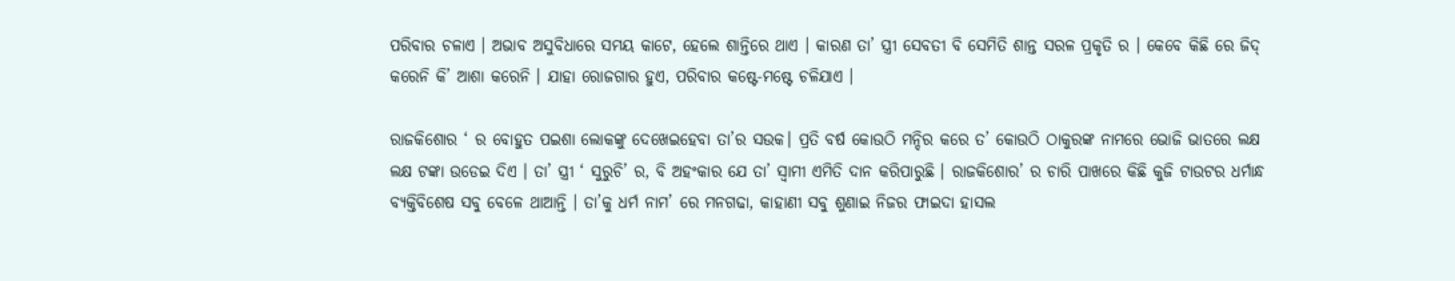ପରିବାର ଚଳାଏ । ଅଭାବ ଅସୁବିଧାରେ ସମୟ କାଟେ, ହେଲେ ଶାନ୍ତିରେ ଥାଏ । କାରଣ ତା’ ସ୍ତ୍ରୀ ସେବତୀ ବି ସେମିତି ଶାନ୍ତ ସରଳ ପ୍ରକୃତି ର । କେବେ କିଛି ରେ ଜିଦ୍ କରେନି କି’ ଆଶା କରେନି । ଯାହା ରୋଜଗାର ହୁଏ, ପରିବାର କଷ୍ଟେ-ମଷ୍ଟେ ଚଳିଯାଏ ।

ରାଜକିଶୋର ‘ ର ବୋହୁତ ପଇଶା ଲୋକଙ୍କୁ ଦେଖେଇହେବା ତା’ର ସଉକ। ପ୍ରତି ବର୍ଷ କୋଉଠି ମନ୍ଦିର କରେ ତ’ କୋଉଠି ଠାକୁରଙ୍କ ନାମରେ ଭୋଜି ଭାତରେ ଲକ୍ଷ ଲକ୍ଷ ଟଙ୍କା ଉଡେଇ ଦିଏ । ତା’ ସ୍ତ୍ରୀ ‘ ସୁରୁଚି’ ର, ବି ଅହଂକାର ଯେ ତା’ ସ୍ୱାମୀ ଏମିତି ଦାନ କରିପାରୁଛି । ରାଜକିଶୋର’ ର ଚାରି ପାଖରେ କିଛି କୁଜି ଟାଉଟର ଧର୍ମାନ୍ଧ ବ୍ୟକ୍ତିବିଶେଷ ସବୁ ବେଳେ ଥାଆନ୍ତି । ତା’କୁ ଧର୍ମ ନାମ’ ରେ ମନଗଢା, କାହାଣୀ ସବୁ ଶୁଣାଇ ନିଜର ଫାଇଦା ହାସଲ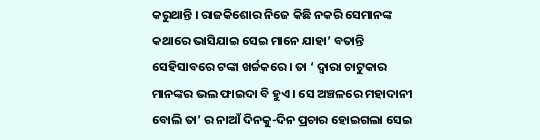କରୁଥାନ୍ତି । ରାଜକିଶୋର ନିଜେ କିଛି ନକରି ସେମାନଙ୍କ କଥାରେ ଭାସିଯାଇ ସେଇ ମାନେ ଯାହା’ ବତାନ୍ତି ସେହିସାବରେ ଟଙ୍କା ଖର୍ଚ୍ଚକରେ। ତା ‘ ଦ୍ୱାରା ଚାଟୁକାର ମାନଙ୍କର ଭଲ ଫାଇଦା ବି ହୁଏ । ସେ ଅଞ୍ଚଳରେ ମହାଦାନୀ ବୋଲି ତା’ ର ନାଆଁ ଦିନକୁ-ଦିନ ପ୍ରଚାର ହୋଇଗଲା ସେଇ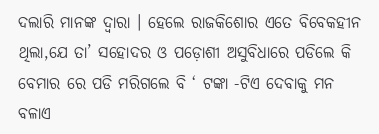ଦଲାରି ମାନଙ୍କ ଦ୍ବାରା । ହେଲେ ରାଜକିଶୋର ଏତେ ବିବେକହୀନ ଥିଲା,ଯେ ତା’ ସହୋଦର ଓ ପଡ଼ୋଶୀ ଅସୁବିଧାରେ ପଡିଲେ କି ବେମାର ରେ ପଡି ମରିଗଲେ ବି ‘ ଟଙ୍କା -ଟିଏ ଦେବାକୁ ମନ ବଳାଏ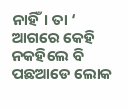ନାହିଁ। ତା ‘ ଆଗରେ କେହି ନକହିଲେ ବି ପଛଆଡେ ଲୋକ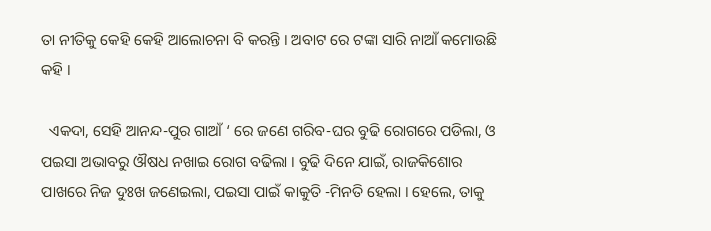ତା ନୀତିକୁ କେହି କେହି ଆଲୋଚନା ବି କରନ୍ତି । ଅବାଟ ରେ ଟଙ୍କା ସାରି ନାଆଁ କମୋଉଛି କହି ।

  ଏକଦା, ସେହି ଆନନ୍ଦ-ପୁର ଗାଆଁ ‘ ରେ ଜଣେ ଗରିବ-ଘର ବୁଢି ରୋଗରେ ପଡିଲା, ଓ ପଇସା ଅଭାବରୁ ଔଷଧ ନଖାଇ ରୋଗ ବଢିଲା । ବୁଢି ଦିନେ ଯାଇଁ, ରାଜକିଶୋର ପାଖରେ ନିଜ ଦୁଃଖ ଜଣେଇଲା, ପଇସା ପାଇଁ କାକୁତି -ମିନତି ହେଲା । ହେଲେ, ତାକୁ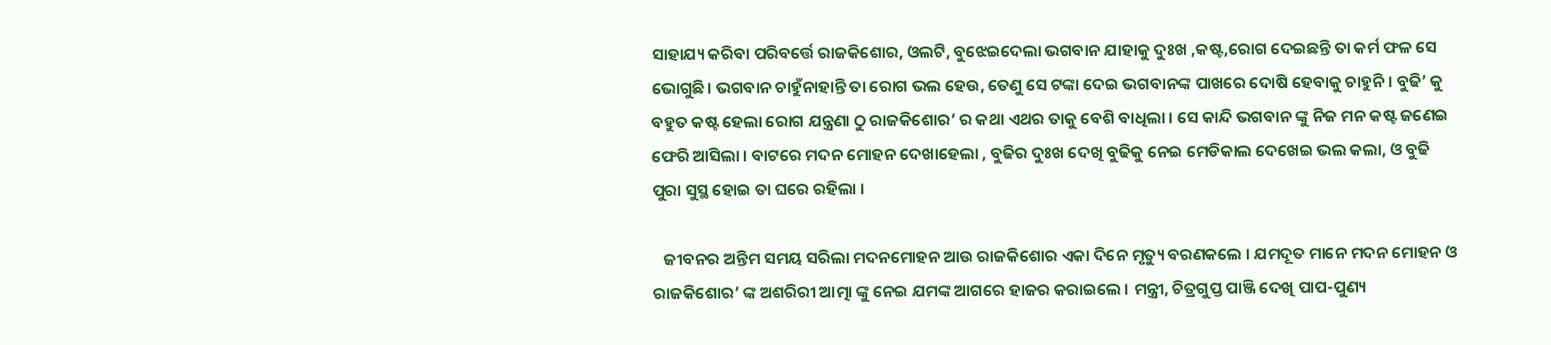ସାହାଯ୍ୟ କରିବା ପରିବର୍ତ୍ତେ ରାଜକିଶୋର, ଓଲଟି, ବୁଝେଇଦେଲା ଭଗବାନ ଯାହାକୁ ଦୁଃଖ ,କଷ୍ଟ,ରୋଗ ଦେଇଛନ୍ତି ତା କର୍ମ ଫଳ ସେ ଭୋଗୁଛି। ଭଗବାନ ଚାହୁଁନାହାନ୍ତି ତା ରୋଗ ଭଲ ହେଉ, ତେଣୁ ସେ ଟଙ୍କା ଦେଇ ଭଗବାନଙ୍କ ପାଖରେ ଦୋଷି ହେବାକୁ ଚାହୁନି । ବୁଢି’ କୁ ବହୁତ କଷ୍ଟ ହେଲା ରୋଗ ଯନ୍ତ୍ରଣା ଠୁ ରାଜକିଶୋର’ ର କଥା ଏଥର ତାକୁ ବେଶି ବାଧିଲା । ସେ କାନ୍ଦି ଭଗବାନ ଙ୍କୁ ନିଜ ମନ କଷ୍ଟ ଜଣେଇ ଫେରି ଆସିଲା । ବାଟରେ ମଦନ ମୋହନ ଦେଖାହେଲା , ବୁଢିର ଦୁଃଖ ଦେଖି ବୁଢିକୁ ନେଇ ମେଡିକାଲ ଦେଖେଇ ଭଲ କଲା, ଓ ବୁଢି ପୁରା ସୁସ୍ଥ ହୋଇ ତା ଘରେ ରହିଲା ।

   ଜୀବନର ଅନ୍ତିମ ସମୟ ସରିଲା ମଦନମୋହନ ଆଉ ରାଜକିଶୋର ଏକା ଦିନେ ମୃତ୍ୟୁ ବରଣକଲେ । ଯମଦୂତ ମାନେ ମଦନ ମୋହନ ଓ ରାଜକିଶୋର’ ଙ୍କ ଅଶରିରୀ ଆତ୍ମା ଙ୍କୁ ନେଇ ଯମଙ୍କ ଆଗରେ ହାଜର କରାଇଲେ । ମନ୍ତ୍ରୀ, ଚିତ୍ରଗୁପ୍ତ ପାଞ୍ଜି ଦେଖି ପାପ-ପୁଣ୍ୟ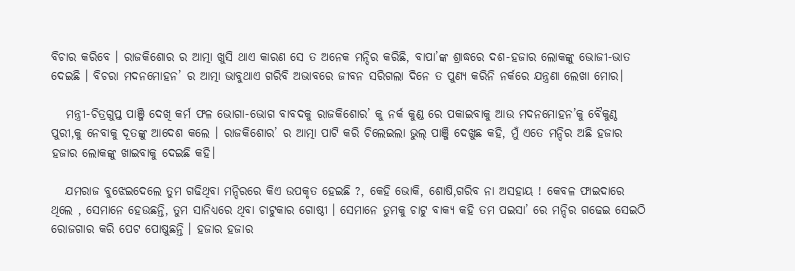ବିଚାର କରିବେ । ରାଜକିଶୋର ର ଆତ୍ମା ଖୁସି ଥାଏ କାରଣ ସେ ତ ଅନେକ ମନ୍ଦିର କରିଛି, ବାପା’ଙ୍କ ଶ୍ରାଦ୍ଧରେ ଦଶ-ହଜାର ଲୋକଙ୍କୁ ଭୋଜୀ-ଭାତ ଦେଇଛି । ବିଚରା ମଦନମୋହନ’ ର ଆତ୍ମା ଭାବୁଥାଏ ଗରିବି ଅଭାବରେ ଜୀବନ ସରିଗଲା ଦିନେ ତ ପୁଣ୍ୟ କରିନି ନର୍କରେ ଯନ୍ତ୍ରଣା ଲେଖା ମୋର।

   ମନ୍ତ୍ରୀ-ଚିତ୍ରଗୁପ୍ତ ପାଞ୍ଜି ଦେଖି କର୍ମ ଫଳ ଭୋଗା-ଭୋଗ ବାବଦକୁ ରାଜକିଶୋର’ କୁ ନର୍କ କୁଣ୍ଡ ରେ ପକାଇବାକୁ ଆଉ ମଦନମୋହନ’କୁ ବୈକୁଣ୍ଠ ପୁରୀ,କୁ ନେବାକୁ ଦୂତଙ୍କୁ ଆଦେଶ କଲେ । ରାଜକିଶୋର’ ର ଆତ୍ମା ପାଟି କରି ଚିଲେଇଲା ଭୁଲ୍ ପାଞ୍ଜି ଦେଖୁଛ କହି, ମୁଁ ଏତେ ମନ୍ଦିର ଅଛି ହଜାର ହଜାର ଲୋକଙ୍କୁ ଖାଇବାକୁ ଦେଇଛି କହି।

   ଯମରାଜ ବୁଝେଇଦେଲେ ତୁମ ଗଢିଥିବା ମନ୍ଦିରରେ କିଏ ଉପକୃତ ହେଇଛି ?, କେହି ଭୋକି, ଶୋଷି,ଗରିବ ନା ଅସହାୟ ! କେବଳ ଫାଇଦାରେ ଥିଲେ , ସେମାନେ ହେଉଛନ୍ତି, ତୁମ ସାନିଧ୍ୟରେ ଥିବା ଚାଟୁକାର ଗୋଷ୍ଠୀ । ସେମାନେ ତୁମକୁ ଚାଟୁ ବାକ୍ୟ କହି ତମ ପଇସା’ ରେ ମନ୍ଦିର ଗଢେଇ ସେଇଠି ରୋଜଗାର କରି ପେଟ ପୋଷୁଛନ୍ତି । ହଜାର ହଜାର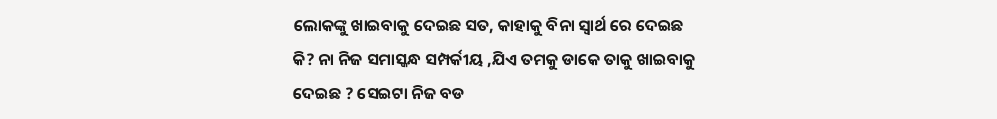ଲୋକଙ୍କୁ ଖାଇବାକୁ ଦେଇଛ ସତ, କାହାକୁ ବିନା ସ୍ୱାର୍ଥ ରେ ଦେଇଛ କି? ନା ନିଜ ସମାସ୍କନ୍ଧ ସମ୍ପର୍କୀୟ ,ଯିଏ ତମକୁ ଡାକେ ତାକୁ ଖାଇବାକୁ ଦେଇଛ ? ସେଇଟା ନିଜ ବଡ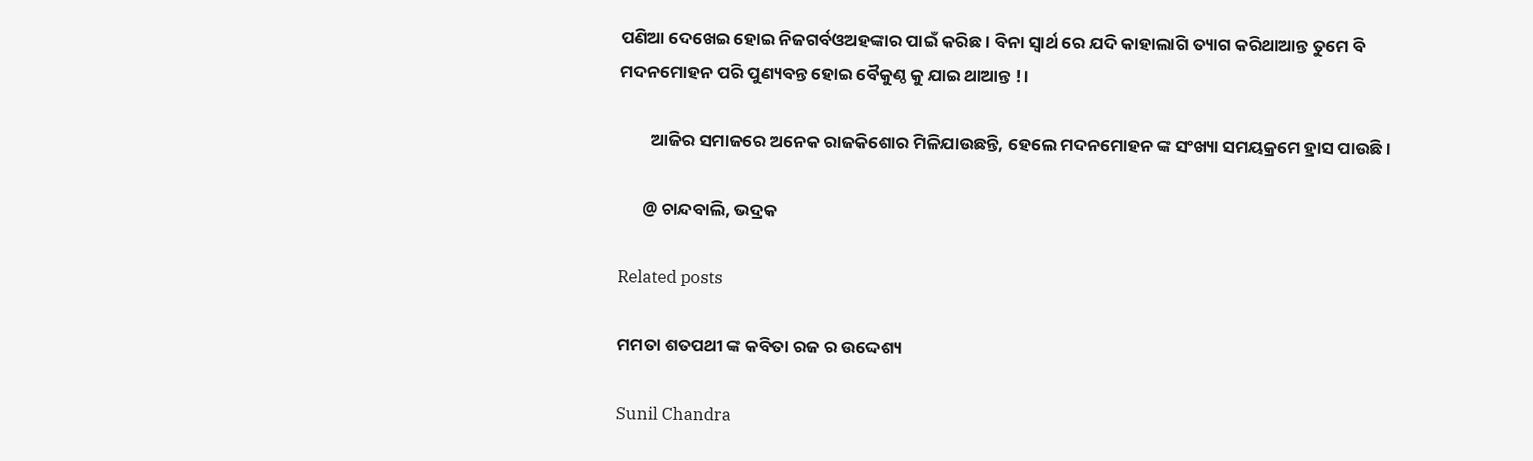ପଣିଆ ଦେଖେଇ ହୋଇ ନିଜଗର୍ବଓଅହଙ୍କାର ପାଇଁ କରିଛ। ବିନା ସ୍ୱାର୍ଥ ରେ ଯଦି କାହାଲାଗି ତ୍ୟାଗ କରିଥାଆନ୍ତ ତୁମେ ବି ମଦନମୋହନ ପରି ପୁଣ୍ୟବନ୍ତ ହୋଇ ବୈକୁଣ୍ଠ କୁ ଯାଇ ଥାଆନ୍ତ !।

        ଆଜିର ସମାଜରେ ଅନେକ ରାଜକିଶୋର ମିଳିଯାଉଛନ୍ତି, ହେଲେ ମଦନମୋହନ ଙ୍କ ସଂଖ୍ୟା ସମୟକ୍ରମେ ହ୍ରାସ ପାଉଛି।

      @ ଚାନ୍ଦବାଲି, ଭଦ୍ରକ

Related posts

ମମତା ଶତପଥୀ ଙ୍କ କବିତା ରଜ ର ଉଦ୍ଦେଶ୍ୟ

Sunil Chandra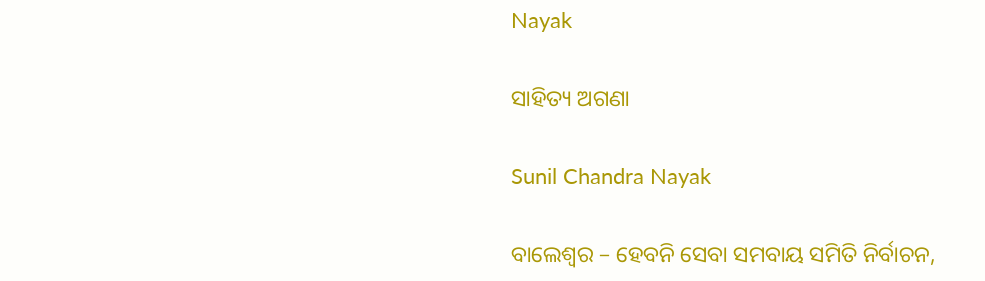Nayak

ସାହିତ୍ୟ ଅଗଣା

Sunil Chandra Nayak

ବାଲେଶ୍ବର – ହେବନି ସେବା ସମବାୟ ସମିତି ନିର୍ବାଚନ,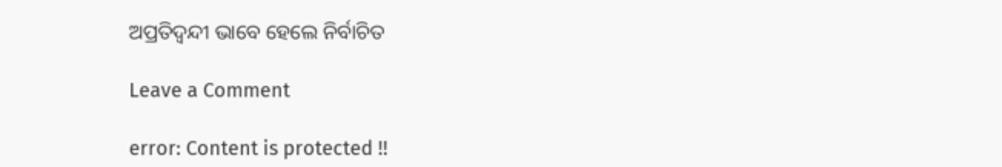ଅପ୍ରତିଦ୍ବନ୍ଦୀ ଭାବେ ହେଲେ ନିର୍ବାଚିତ

Leave a Comment

error: Content is protected !!